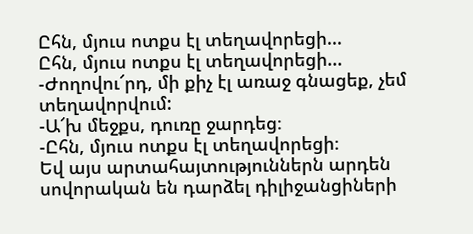Ըհն, մյուս ոտքս էլ տեղավորեցի...
Ըհն, մյուս ոտքս էլ տեղավորեցի...
-Ժողովու՜րդ, մի քիչ էլ առաջ գնացեք, չեմ տեղավորվում:
-Ա՜խ մեջքս, դուռը ջարդեց։
-Ըհն, մյուս ոտքս էլ տեղավորեցի։
Եվ այս արտահայտություններն արդեն սովորական են դարձել դիլիջանցիների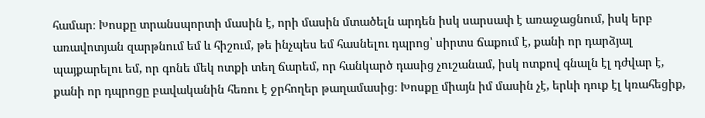համար։ Խոսքը տրանսպորտի մասին է, որի մասին մտածելն արդեն իսկ սարսափ է առաջացնում, իսկ երբ առավոտյան զարթնում եմ և հիշում, թե ինչպես եմ հասնելու դպրոց՝ սիրտս ճաքում է, քանի որ դարձյալ պայքարելու եմ, որ գոնե մեկ ոտքի տեղ ճարեմ, որ հանկարծ դասից չուշանամ, իսկ ոտքով գնալն էլ դժվար է, քանի որ դպրոցը բավականին հեռու է ջրհողեր թաղամասից։ Խոսքը միայն իմ մասին չէ, երևի դուք էլ կռահեցիք,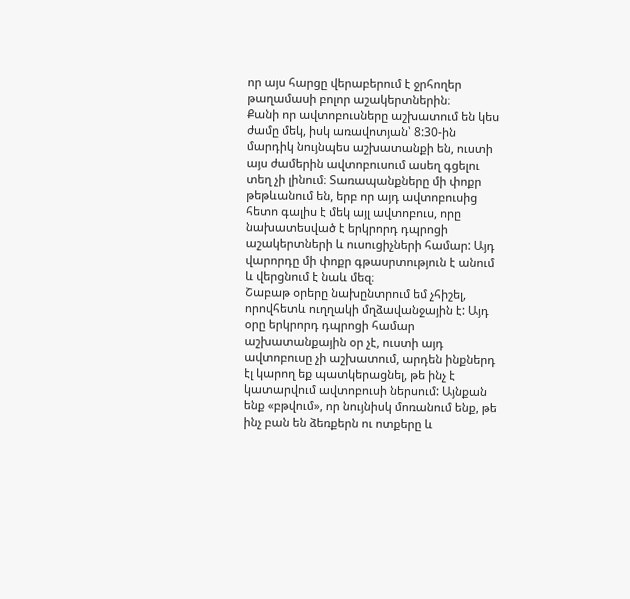որ այս հարցը վերաբերում է ջրհողեր թաղամասի բոլոր աշակերտներին։
Քանի որ ավտոբուսները աշխատում են կես ժամը մեկ, իսկ առավոտյան՝ 8:30-ին մարդիկ նույնպես աշխատանքի են, ուստի այս ժամերին ավտոբուսում ասեղ գցելու տեղ չի լինում։ Տառապանքները մի փոքր թեթևանում են, երբ որ այդ ավտոբուսից հետո գալիս է մեկ այլ ավտոբուս, որը նախատեսված է երկրորդ դպրոցի աշակերտների և ուսուցիչների համար: Այդ վարորդը մի փոքր գթասրտություն է անում և վերցնում է նաև մեզ։
Շաբաթ օրերը նախընտրում եմ չհիշել, որովհետև ուղղակի մղձավանջային է: Այդ օրը երկրորդ դպրոցի համար աշխատանքային օր չէ, ուստի այդ ավտոբուսը չի աշխատում, արդեն ինքներդ էլ կարող եք պատկերացնել, թե ինչ է կատարվում ավտոբուսի ներսում: Այնքան ենք «բթվում», որ նույնիսկ մոռանում ենք, թե ինչ բան են ձեռքերն ու ոտքերը և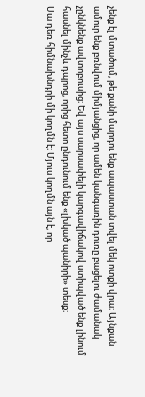չենք էլ մտածում, թե քանի մարդու ենք ապաստան տվել մեկ ոտքի վրա։ Այնքան ամուր ենք բռնվում միմյանցից, որ ամեն կանգառին դուռը բացելու ժամանակ չընկնենք ավտոբուսից։ Եվ այս սարսափելի կարգավիճակով ստիպված ենք լինում հասնել մինչև դպրոց, որից հետո ընդունում ենք «լխկած պանիրի» տեսք։
Սա դեռ հիմնախնդրի մի կողմն է։ Մյուս կողմն այն է, որ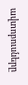ավտոբուսները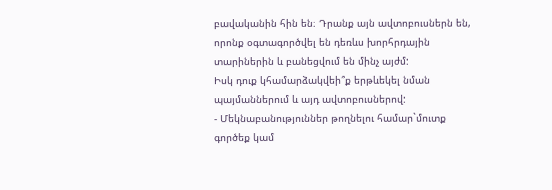բավականին հին են։ Դրանք այն ավտոբուսներն են, որոնք օգտագործվել են դեռևս խորհրդային տարիներին և բանեցվում են մինչ այժմ:
Իսկ դուք կհամարձակվեի՞ք երթևեկել նման պայմաններում և այդ ավտոբուսներով:
- Մեկնաբանություններ թողնելու համար`մուտք գործեք կամ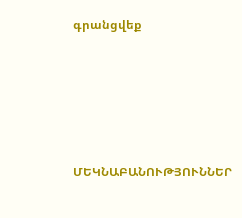գրանցվեք






ՄԵԿՆԱԲԱՆՈՒԹՅՈՒՆՆԵՐ